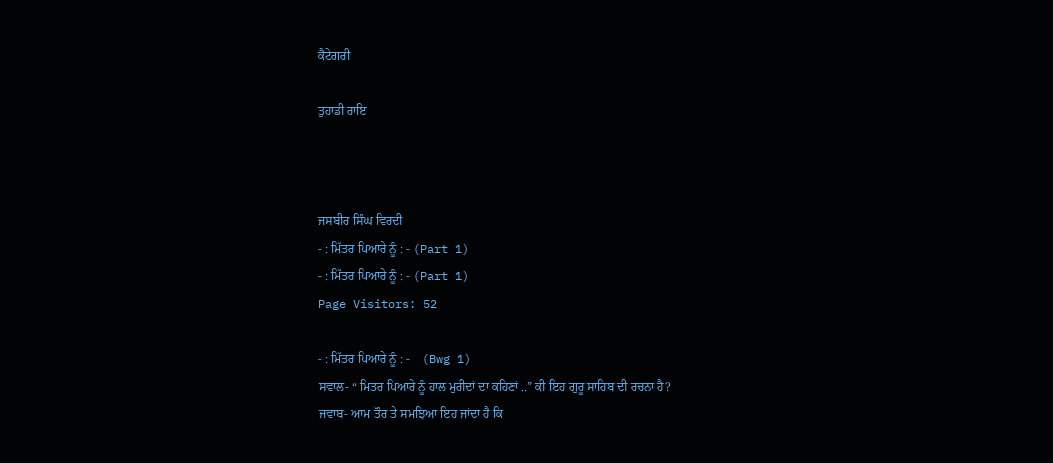ਕੈਟੇਗਰੀ

ਤੁਹਾਡੀ ਰਾਇ



ਜਸਬੀਰ ਸਿੰਘ ਵਿਰਦੀ
- : ਮਿੱਤਰ ਪਿਆਰੇ ਨੂੰ : - (Part 1)
- : ਮਿੱਤਰ ਪਿਆਰੇ ਨੂੰ : - (Part 1)
Page Visitors: 52

- : ਮਿੱਤਰ ਪਿਆਰੇ ਨੂੰ : -    (Bwg 1)
ਸਵਾਲ- “ ਮਿਤਰ ਪਿਆਰੇ ਨੂੰ ਹਾਲ ਮੁਰੀਦਾਂ ਦਾ ਕਹਿਣਾਂ ..” ਕੀ ਇਹ ਗੁਰੂ ਸਾਹਿਬ ਦੀ ਰਚਨਾ ਹੈ?
ਜਵਾਬ- ਆਮ ਤੌਰ ਤੇ ਸਮਝਿਆ ਇਹ ਜਾਂਦਾ ਹੈ ਕਿ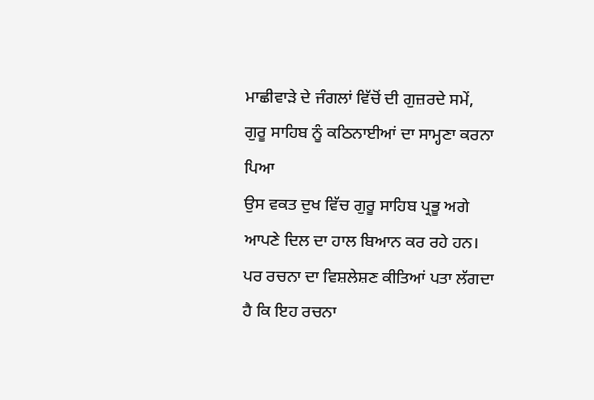ਮਾਛੀਵਾੜੇ ਦੇ ਜੰਗਲਾਂ ਵਿੱਚੋਂ ਦੀ ਗੁਜ਼ਰਦੇ ਸਮੇਂ, ਗੁਰੂ ਸਾਹਿਬ ਨੂੰ ਕਠਿਨਾਈਆਂ ਦਾ ਸਾਮ੍ਹਣਾ ਕਰਨਾ ਪਿਆ
ਉਸ ਵਕਤ ਦੁਖ ਵਿੱਚ ਗੁਰੂ ਸਾਹਿਬ ਪ੍ਰਭੂ ਅਗੇ ਆਪਣੇ ਦਿਲ ਦਾ ਹਾਲ ਬਿਆਨ ਕਰ ਰਹੇ ਹਨ।
ਪਰ ਰਚਨਾ ਦਾ ਵਿਸ਼ਲੇਸ਼ਣ ਕੀਤਿਆਂ ਪਤਾ ਲੱਗਦਾ ਹੈ ਕਿ ਇਹ ਰਚਨਾ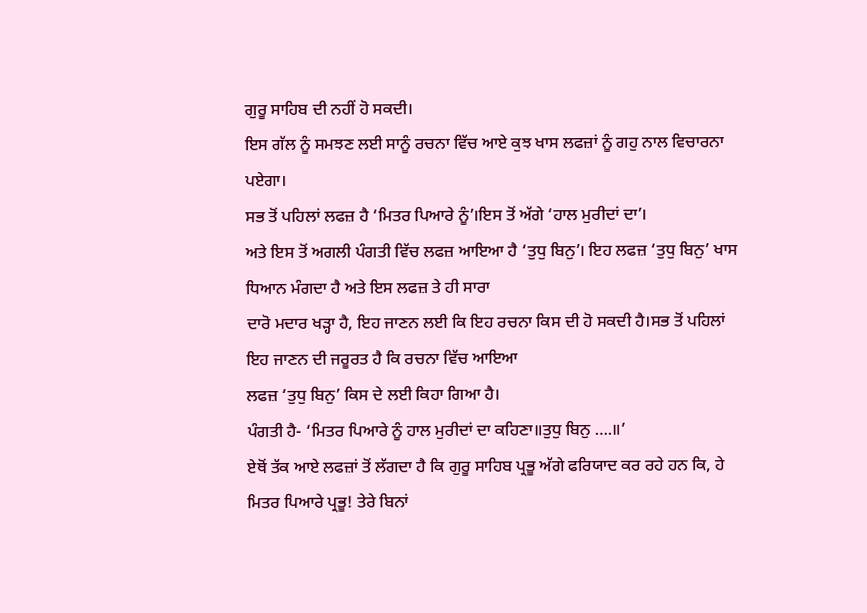ਗੁਰੂ ਸਾਹਿਬ ਦੀ ਨਹੀਂ ਹੋ ਸਕਦੀ।
ਇਸ ਗੱਲ ਨੂੰ ਸਮਝਣ ਲਈ ਸਾਨੂੰ ਰਚਨਾ ਵਿੱਚ ਆਏ ਕੁਝ ਖਾਸ ਲਫਜ਼ਾਂ ਨੂੰ ਗਹੁ ਨਾਲ ਵਿਚਾਰਨਾ ਪਏਗਾ।
ਸਭ ਤੋਂ ਪਹਿਲਾਂ ਲਫਜ਼ ਹੈ ‘ਮਿਤਰ ਪਿਆਰੇ ਨੂੰ’।ਇਸ ਤੋਂ ਅੱਗੇ ‘ਹਾਲ ਮੁਰੀਦਾਂ ਦਾ’।
ਅਤੇ ਇਸ ਤੋਂ ਅਗਲੀ ਪੰਗਤੀ ਵਿੱਚ ਲਫਜ਼ ਆਇਆ ਹੈ ‘ਤੁਧੁ ਬਿਨੁ’। ਇਹ ਲਫਜ਼ ‘ਤੁਧੁ ਬਿਨੁ’ ਖਾਸ ਧਿਆਨ ਮੰਗਦਾ ਹੈ ਅਤੇ ਇਸ ਲਫਜ਼ ਤੇ ਹੀ ਸਾਰਾ
ਦਾਰੋ ਮਦਾਰ ਖੜ੍ਹਾ ਹੈ, ਇਹ ਜਾਣਨ ਲਈ ਕਿ ਇਹ ਰਚਨਾ ਕਿਸ ਦੀ ਹੋ ਸਕਦੀ ਹੈ।ਸਭ ਤੋਂ ਪਹਿਲਾਂ ਇਹ ਜਾਣਨ ਦੀ ਜਰੂਰਤ ਹੈ ਕਿ ਰਚਨਾ ਵਿੱਚ ਆਇਆ
ਲਫਜ਼ ‘ਤੁਧੁ ਬਿਨੁ’ ਕਿਸ ਦੇ ਲਈ ਕਿਹਾ ਗਿਆ ਹੈ।
ਪੰਗਤੀ ਹੈ- ‘ਮਿਤਰ ਪਿਆਰੇ ਨੂੰ ਹਾਲ ਮੁਰੀਦਾਂ ਦਾ ਕਹਿਣਾ॥ਤੁਧੁ ਬਿਨੁ ….॥’
ਏਥੋਂ ਤੱਕ ਆਏ ਲਫਜ਼ਾਂ ਤੋਂ ਲੱਗਦਾ ਹੈ ਕਿ ਗੁਰੂ ਸਾਹਿਬ ਪ੍ਰਭੂ ਅੱਗੇ ਫਰਿਯਾਦ ਕਰ ਰਹੇ ਹਨ ਕਿ, ਹੇ ਮਿਤਰ ਪਿਆਰੇ ਪ੍ਰਭੂ! ਤੇਰੇ ਬਿਨਾਂ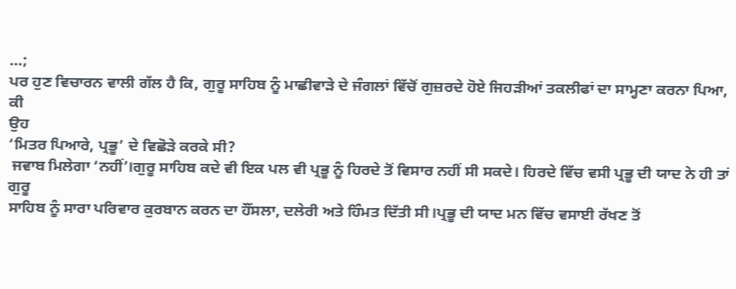…;
ਪਰ ਹੁਣ ਵਿਚਾਰਨ ਵਾਲੀ ਗੱਲ ਹੈ ਕਿ, ਗੁਰੂ ਸਾਹਿਬ ਨੂੰ ਮਾਛੀਵਾੜੇ ਦੇ ਜੰਗਲਾਂ ਵਿੱਚੋਂ ਗੁਜ਼ਰਦੇ ਹੋਏ ਜਿਹੜੀਆਂ ਤਕਲੀਫਾਂ ਦਾ ਸਾਮ੍ਹਣਾ ਕਰਨਾ ਪਿਆ, ਕੀ
ਉਹ
‘ਮਿਤਰ ਪਿਆਰੇ, ਪ੍ਰਭੂ’ ਦੇ ਵਿਛੋੜੇ ਕਰਕੇ ਸੀ?
 ਜਵਾਬ ਮਿਲੇਗਾ ‘ਨਹੀਂ’।ਗੁਰੂ ਸਾਹਿਬ ਕਦੇ ਵੀ ਇਕ ਪਲ ਵੀ ਪ੍ਰਭੂ ਨੂੰ ਹਿਰਦੇ ਤੋਂ ਵਿਸਾਰ ਨਹੀਂ ਸੀ ਸਕਦੇ। ਹਿਰਦੇ ਵਿੱਚ ਵਸੀ ਪ੍ਰਭੂ ਦੀ ਯਾਦ ਨੇ ਹੀ ਤਾਂ ਗੁਰੂ
ਸਾਹਿਬ ਨੂੰ ਸਾਰਾ ਪਰਿਵਾਰ ਕੁਰਬਾਨ ਕਰਨ ਦਾ ਹੌਂਸਲਾ, ਦਲੇਰੀ ਅਤੇ ਹਿੰਮਤ ਦਿੱਤੀ ਸੀ।ਪ੍ਰਭੂ ਦੀ ਯਾਦ ਮਨ ਵਿੱਚ ਵਸਾਈ ਰੱਖਣ ਤੋਂ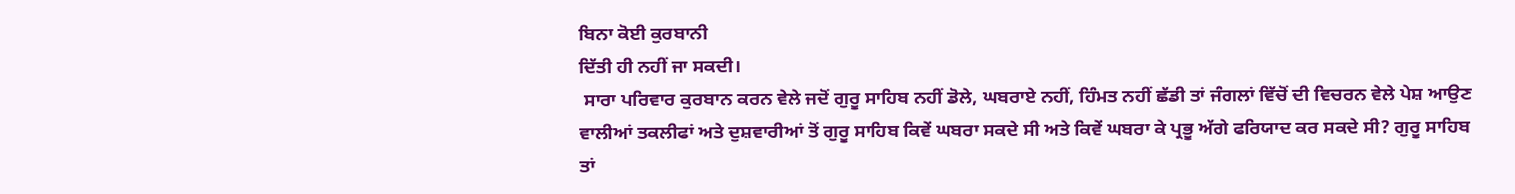ਬਿਨਾ ਕੋਈ ਕੁਰਬਾਨੀ
ਦਿੱਤੀ ਹੀ ਨਹੀਂ ਜਾ ਸਕਦੀ।
 ਸਾਰਾ ਪਰਿਵਾਰ ਕੁਰਬਾਨ ਕਰਨ ਵੇਲੇ ਜਦੋਂ ਗੁਰੂ ਸਾਹਿਬ ਨਹੀਂ ਡੋਲੇ, ਘਬਰਾਏ ਨਹੀਂ, ਹਿੰਮਤ ਨਹੀਂ ਛੱਡੀ ਤਾਂ ਜੰਗਲਾਂ ਵਿੱਚੋਂ ਦੀ ਵਿਚਰਨ ਵੇਲੇ ਪੇਸ਼ ਆਉਣ
ਵਾਲੀਆਂ ਤਕਲੀਫਾਂ ਅਤੇ ਦੁਸ਼ਵਾਰੀਆਂ ਤੋਂ ਗੁਰੂ ਸਾਹਿਬ ਕਿਵੇਂ ਘਬਰਾ ਸਕਦੇ ਸੀ ਅਤੇ ਕਿਵੇਂ ਘਬਰਾ ਕੇ ਪ੍ਰਭੂ ਅੱਗੇ ਫਰਿਯਾਦ ਕਰ ਸਕਦੇ ਸੀ? ਗੁਰੂ ਸਾਹਿਬ
ਤਾਂ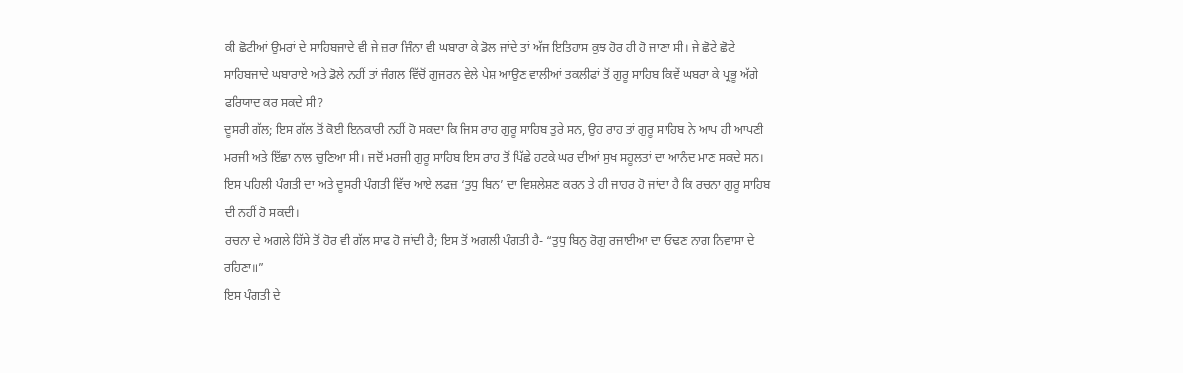ਕੀ ਛੋਟੀਆਂ ਉਮਰਾਂ ਦੇ ਸਾਹਿਬਜਾਦੇ ਵੀ ਜੇ ਜ਼ਰਾ ਜਿੰਨਾ ਵੀ ਘਬਾਰਾ ਕੇ ਡੋਲ ਜਾਂਦੇ ਤਾਂ ਅੱਜ ਇਤਿਹਾਸ ਕੁਝ ਹੋਰ ਹੀ ਹੋ ਜਾਣਾ ਸੀ। ਜੇ ਛੋਟੇ ਛੋਟੇ
ਸਾਹਿਬਜਾਦੇ ਘਬਾਰਾਏ ਅਤੇ ਡੋਲੇ ਨਹੀਂ ਤਾਂ ਜੰਗਲ ਵਿੱਚੋਂ ਗੁਜਰਨ ਵੇਲੇ ਪੇਸ਼ ਆਉਣ ਵਾਲੀਆਂ ਤਕਲੀਫਾਂ ਤੋਂ ਗੁਰੂ ਸਾਹਿਬ ਕਿਵੇਂ ਘਬਰਾ ਕੇ ਪ੍ਰਭੂ ਅੱਗੇ
ਫਰਿਯਾਦ ਕਰ ਸਕਦੇ ਸੀ?
ਦੂਸਰੀ ਗੱਲ; ਇਸ ਗੱਲ ਤੋਂ ਕੋਈ ਇਨਕਾਰੀ ਨਹੀਂ ਹੋ ਸਕਦਾ ਕਿ ਜਿਸ ਰਾਹ ਗੁਰੂ ਸਾਹਿਬ ਤੁਰੇ ਸਨ, ਉਹ ਰਾਹ ਤਾਂ ਗੁਰੂ ਸਾਹਿਬ ਨੇ ਆਪ ਹੀ ਆਪਣੀ
ਮਰਜੀ ਅਤੇ ਇੱਛਾ ਨਾਲ ਚੁਣਿਆ ਸੀ। ਜਦੋਂ ਮਰਜੀ ਗੁਰੂ ਸਾਹਿਬ ਇਸ ਰਾਹ ਤੋਂ ਪਿੱਛੇ ਹਟਕੇ ਘਰ ਦੀਆਂ ਸੁਖ ਸਹੂਲਤਾਂ ਦਾ ਆਨੰਦ ਮਾਣ ਸਕਦੇ ਸਨ।
ਇਸ ਪਹਿਲੀ ਪੰਗਤੀ ਦਾ ਅਤੇ ਦੂਸਰੀ ਪੰਗਤੀ ਵਿੱਚ ਆਏ ਲਫਜ਼ ‘ਤੁਧੁ ਬਿਨ’ ਦਾ ਵਿਸ਼ਲੇਸ਼ਣ ਕਰਨ ਤੇ ਹੀ ਜਾਹਰ ਹੋ ਜਾਂਦਾ ਹੈ ਕਿ ਰਚਨਾ ਗੁਰੂ ਸਾਹਿਬ
ਦੀ ਨਹੀਂ ਹੋ ਸਕਦੀ।
ਰਚਨਾ ਦੇ ਅਗਲੇ ਹਿੱਸੇ ਤੋਂ ਹੋਰ ਵੀ ਗੱਲ ਸਾਫ ਹੋ ਜਾਂਦੀ ਹੈ; ਇਸ ਤੋਂ ਅਗਲੀ ਪੰਗਤੀ ਹੈ- “ਤੁਧੁ ਬਿਨੁ ਰੋਗੁ ਰਜਾਈਆ ਦਾ ਓਢਣ ਨਾਗ ਨਿਵਾਸਾ ਦੇ ਰਹਿਣਾ॥”
ਇਸ ਪੰਗਤੀ ਦੇ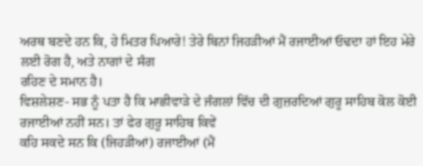ਅਰਥ ਬਣਦੇ ਹਨ ਕਿ, ਹੇ ਮਿਤਰ ਪਿਆਰੇ! ਤੇਰੇ ਬਿਨਾਂ ਜਿਹੜੀਆਂ ਮੈਂ ਰਜਾਈਆਂ ਓਢਦਾ ਹਾਂ ਇਹ ਮੇਰੇ ਲਈ ਰੋਗ ਹੈ, ਅਤੇ ਨਾਗਾਂ ਦੇ ਸੰਗ
ਰਹਿਣ ਦੇ ਸਮਾਨ ਹੈ।
ਵਿਸ਼ਲੇਸ਼ਣ- ਸਭ ਨੂੰ ਪਤਾ ਹੈ ਕਿ ਮਾਛੀਵਾੜੇ ਦੇ ਜੰਗਲਾਂ ਵਿੱਚ ਦੀ ਗੁਜ਼ਰਦਿਆਂ ਗੁਰੂ ਸਾਹਿਬ ਕੋਲ ਕੋਈ ਰਜਾਈਆਂ ਨਹੀਂ ਸਨ। ਤਾਂ ਫੇਰ ਗੁਰੂ ਸਾਹਿਬ ਕਿਵੇਂ
ਕਹਿ ਸਕਦੇ ਸਨ ਕਿ (ਜਿਹੜੀਆਂ) ਰਜਾਈਆਂ (ਮੈਂ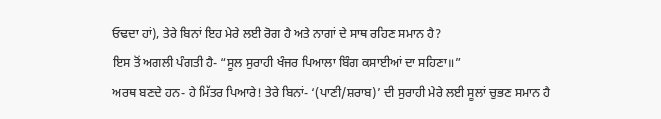ਓਢਦਾ ਹਾਂ), ਤੇਰੇ ਬਿਨਾਂ ਇਹ ਮੇਰੇ ਲਈ ਰੋਗ ਹੈ ਅਤੇ ਨਾਗਾਂ ਦੇ ਸਾਥ ਰਹਿਣ ਸਮਾਨ ਹੈ?
ਇਸ ਤੋਂ ਅਗਲੀ ਪੰਗਤੀ ਹੈ- “ਸੂਲ ਸੁਰਾਹੀ ਖੰਜਰ ਪਿਆਲਾ ਬਿੰਗ ਕਸਾਈਆਂ ਦਾ ਸਹਿਣਾ॥”
ਅਰਥ ਬਣਦੇ ਹਨ- ਹੇ ਮਿੱਤਰ ਪਿਆਰੇ! ਤੇਰੇ ਬਿਨਾਂ- ‘(ਪਾਣੀ/ਸ਼ਰਾਬ)’ ਦੀ ਸੁਰਾਹੀ ਮੇਰੇ ਲਈ ਸੂਲਾਂ ਚੁਭਣ ਸਮਾਨ ਹੈ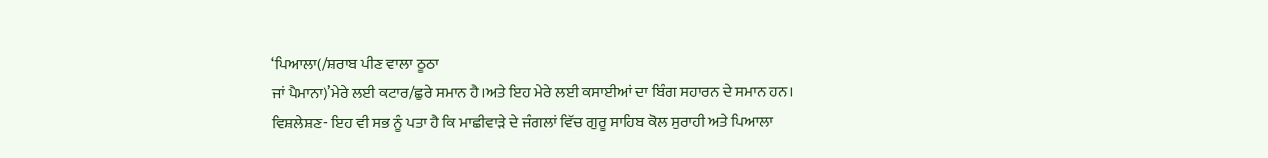‘ਪਿਆਲਾ(/ਸ਼ਰਾਬ ਪੀਣ ਵਾਲਾ ਠੂਠਾ
ਜਾਂ ਪੈਮਾਨਾ)’ਮੇਰੇ ਲਈ ਕਟਾਰ/ਛੁਰੇ ਸਮਾਨ ਹੈ।ਅਤੇ ਇਹ ਮੇਰੇ ਲਈ ਕਸਾਈਆਂ ਦਾ ਬਿੰਗ ਸਹਾਰਨ ਦੇ ਸਮਾਨ ਹਨ।
ਵਿਸ਼ਲੇਸ਼ਣ- ਇਹ ਵੀ ਸਭ ਨੂੰ ਪਤਾ ਹੈ ਕਿ ਮਾਛੀਵਾੜੇ ਦੇ ਜੰਗਲਾਂ ਵਿੱਚ ਗੁਰੂ ਸਾਹਿਬ ਕੋਲ ਸੁਰਾਹੀ ਅਤੇ ਪਿਆਲਾ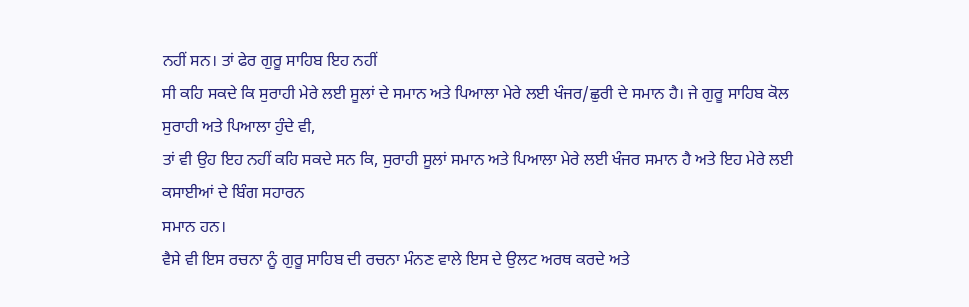ਨਹੀਂ ਸਨ। ਤਾਂ ਫੇਰ ਗੁਰੂ ਸਾਹਿਬ ਇਹ ਨਹੀਂ
ਸੀ ਕਹਿ ਸਕਦੇ ਕਿ ਸੁਰਾਹੀ ਮੇਰੇ ਲਈ ਸੂਲਾਂ ਦੇ ਸਮਾਨ ਅਤੇ ਪਿਆਲਾ ਮੇਰੇ ਲਈ ਖੰਜਰ/ਛੁਰੀ ਦੇ ਸਮਾਨ ਹੈ। ਜੇ ਗੁਰੂ ਸਾਹਿਬ ਕੋਲ ਸੁਰਾਹੀ ਅਤੇ ਪਿਆਲਾ ਹੁੰਦੇ ਵੀ,
ਤਾਂ ਵੀ ਉਹ ਇਹ ਨਹੀਂ ਕਹਿ ਸਕਦੇ ਸਨ ਕਿ, ਸੁਰਾਹੀ ਸੂਲਾਂ ਸਮਾਨ ਅਤੇ ਪਿਆਲਾ ਮੇਰੇ ਲਈ ਖੰਜਰ ਸਮਾਨ ਹੈ ਅਤੇ ਇਹ ਮੇਰੇ ਲਈ ਕਸਾਈਆਂ ਦੇ ਬਿੰਗ ਸਹਾਰਨ
ਸਮਾਨ ਹਨ।
ਵੈਸੇ ਵੀ ਇਸ ਰਚਨਾ ਨੂੰ ਗੁਰੂ ਸਾਹਿਬ ਦੀ ਰਚਨਾ ਮੰਨਣ ਵਾਲੇ ਇਸ ਦੇ ਉਲਟ ਅਰਥ ਕਰਦੇ ਅਤੇ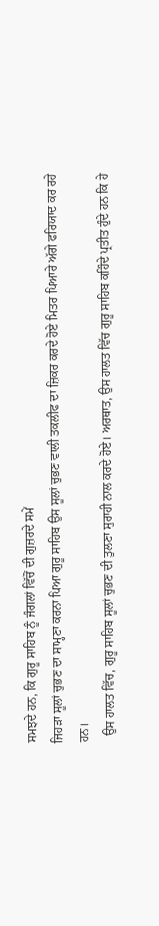ਸਮਝਦੇ ਹਨ, ਕਿ ਗੁਰੂ ਸਾਹਿਬ ਨੂੰ ਜੰਗਲਾਂ ਵਿੱਚੋਂ ਦੀ ਗੁਜ਼ਰਦੇ ਸਮੇਂ
ਜਿਹੜਾ ਸੂਲਾਂ ਚੁਭਣ ਦਾ ਸਾਮ੍ਹਣਾ ਕਰਨਾ ਪਿਆ ਗੁਰੂ ਸਾਹਿਬ ਉਸ ਸੂਲਾਂ ਚੁਭਣ ਵਾਲੀ ਤਕਲੀਫ ਦਾ ਜ਼ਿਕਰ ਕਰਦੇ ਹੋਏ ਮਿਤਰ ਪਿਆਰੇ ਅੱਗੇ ਫਰਿਯਾਦ ਕਰ ਰਹੇ ਹਨ।
  ਉਸ ਹਾਲਤ ਵਿੱਚ, ਗੁਰੂ ਸਾਹਿਬ ਸੂਲਾਂ ਚੁਭਣ ਦੀ ਤੁਲਣਾ ਸੁਰਾਹੀ ਨਾਲ ਕਰਦੇ ਹੋਏ। ਅਰਥਾਤ, ਉਸ ਹਾਲਤ ਵਿੱਚ ਗੁਰੂ ਸਾਹਿਬ ਕਹਿੰਦੇ ਪ੍ਰਤੀਤ ਹੁੰਦੇ ਹਨ ਕਿ ਹੇ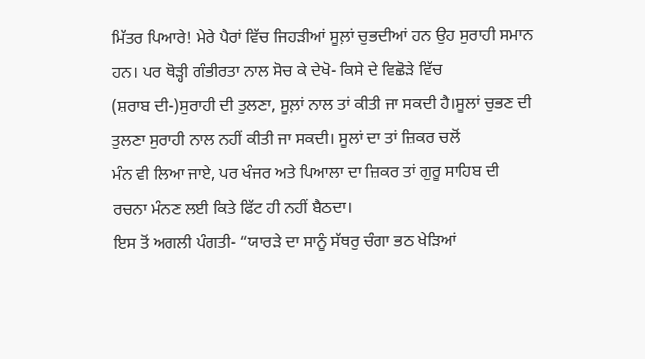ਮਿੱਤਰ ਪਿਆਰੇ! ਮੇਰੇ ਪੈਰਾਂ ਵਿੱਚ ਜਿਹੜੀਆਂ ਸੂਲ਼ਾਂ ਚੁਭਦੀਆਂ ਹਨ ਉਹ ਸੁਰਾਹੀ ਸਮਾਨ ਹਨ। ਪਰ ਥੋੜ੍ਹੀ ਗੰਭੀਰਤਾ ਨਾਲ ਸੋਚ ਕੇ ਦੇਖੋ- ਕਿਸੇ ਦੇ ਵਿਛੋੜੇ ਵਿੱਚ
(ਸ਼ਰਾਬ ਦੀ-)ਸੁਰਾਹੀ ਦੀ ਤੁਲਣਾ, ਸੂਲ਼ਾਂ ਨਾਲ ਤਾਂ ਕੀਤੀ ਜਾ ਸਕਦੀ ਹੈ।ਸੂਲਾਂ ਚੁਭਣ ਦੀ ਤੁਲਣਾ ਸੁਰਾਹੀ ਨਾਲ ਨਹੀਂ ਕੀਤੀ ਜਾ ਸਕਦੀ। ਸੂਲਾਂ ਦਾ ਤਾਂ ਜ਼ਿਕਰ ਚਲੋਂ
ਮੰਨ ਵੀ ਲਿਆ ਜਾਏ, ਪਰ ਖੰਜਰ ਅਤੇ ਪਿਆਲਾ ਦਾ ਜ਼ਿਕਰ ਤਾਂ ਗੁਰੂ ਸਾਹਿਬ ਦੀ ਰਚਨਾ ਮੰਨਣ ਲਈ ਕਿਤੇ ਫਿੱਟ ਹੀ ਨਹੀਂ ਬੈਠਦਾ।
ਇਸ ਤੋਂ ਅਗਲੀ ਪੰਗਤੀ- “ਯਾਰੜੇ ਦਾ ਸਾਨੂੰ ਸੱਥਰੁ ਚੰਗਾ ਭਠ ਖੇੜਿਆਂ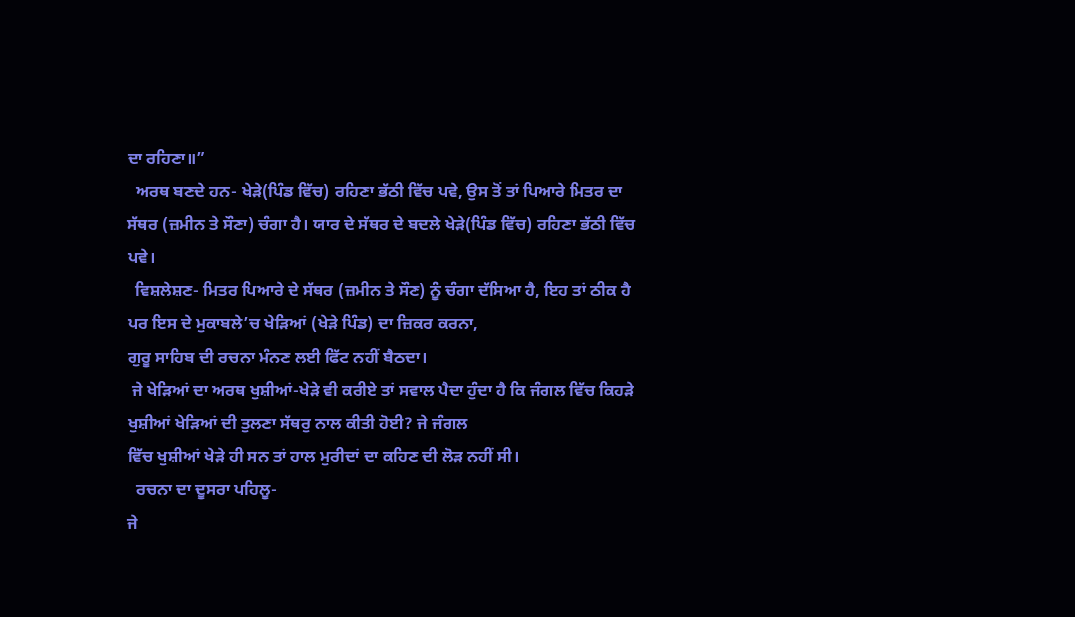ਦਾ ਰਹਿਣਾ॥”
  ਅਰਥ ਬਣਦੇ ਹਨ- ਖੇੜੇ(ਪਿੰਡ ਵਿੱਚ) ਰਹਿਣਾ ਭੱਠੀ ਵਿੱਚ ਪਵੇ, ਉਸ ਤੋਂ ਤਾਂ ਪਿਆਰੇ ਮਿਤਰ ਦਾ ਸੱਥਰ (ਜ਼ਮੀਨ ਤੇ ਸੌਣਾ) ਚੰਗਾ ਹੈ। ਯਾਰ ਦੇ ਸੱਥਰ ਦੇ ਬਦਲੇ ਖੇੜੇ(ਪਿੰਡ ਵਿੱਚ) ਰਹਿਣਾ ਭੱਠੀ ਵਿੱਚ ਪਵੇ।
  ਵਿਸ਼ਲੇਸ਼ਣ- ਮਿਤਰ ਪਿਆਰੇ ਦੇ ਸੱਥਰ (ਜ਼ਮੀਨ ਤੇ ਸੌਣ) ਨੂੰ ਚੰਗਾ ਦੱਸਿਆ ਹੈ, ਇਹ ਤਾਂ ਠੀਕ ਹੈ ਪਰ ਇਸ ਦੇ ਮੁਕਾਬਲੇ’ਚ ਖੇੜਿਆਂ (ਖੇੜੇ ਪਿੰਡ) ਦਾ ਜ਼ਿਕਰ ਕਰਨਾ,
ਗੁਰੂ ਸਾਹਿਬ ਦੀ ਰਚਨਾ ਮੰਨਣ ਲਈ ਫਿੱਟ ਨਹੀਂ ਬੈਠਦਾ।
 ਜੇ ਖੇੜਿਆਂ ਦਾ ਅਰਥ ਖੁਸ਼ੀਆਂ-ਖੇੜੇ ਵੀ ਕਰੀਏ ਤਾਂ ਸਵਾਲ ਪੈਦਾ ਹੁੰਦਾ ਹੈ ਕਿ ਜੰਗਲ ਵਿੱਚ ਕਿਹੜੇ ਖੁਸ਼ੀਆਂ ਖੇੜਿਆਂ ਦੀ ਤੁਲਣਾ ਸੱਥਰੁ ਨਾਲ ਕੀਤੀ ਹੋਈ? ਜੇ ਜੰਗਲ
ਵਿੱਚ ਖੁਸ਼ੀਆਂ ਖੇੜੇ ਹੀ ਸਨ ਤਾਂ ਹਾਲ ਮੁਰੀਦਾਂ ਦਾ ਕਹਿਣ ਦੀ ਲੋੜ ਨਹੀਂ ਸੀ।
  ਰਚਨਾ ਦਾ ਦੂਸਰਾ ਪਹਿਲੂ-
ਜੇ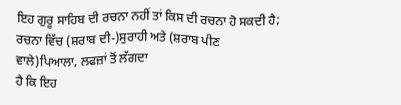ਇਹ ਗੁਰੂ ਸਾਹਿਬ ਦੀ ਰਚਨਾ ਨਹੀਂ ਤਾਂ ਕਿਸ ਦੀ ਰਚਨਾ ਹੋ ਸਕਦੀ ਹੈ; ਰਚਨਾ ਵਿੱਚ (ਸ਼ਰਾਬ ਦੀ-)ਸੁਰਾਹੀ ਅਤੇ (ਸ਼ਰਾਬ ਪੀਣ ਵਾਲੇ)ਪਿਆਲਾ, ਲਫਜ਼ਾਂ ਤੋਂ ਲੱਗਦਾ
ਹੈ ਕਿ ਇਹ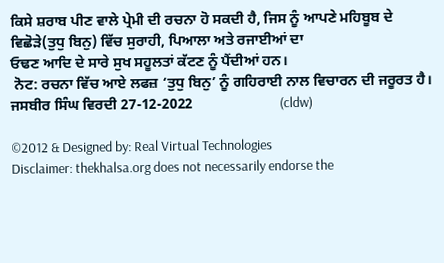ਕਿਸੇ ਸ਼ਰਾਬ ਪੀਣ ਵਾਲੇ ਪ੍ਰੇਮੀ ਦੀ ਰਚਨਾ ਹੋ ਸਕਦੀ ਹੈ, ਜਿਸ ਨੂੰ ਆਪਣੇ ਮਹਿਬੂਬ ਦੇ ਵਿਛੋੜੇ(ਤੁਧੁ ਬਿਨੁ) ਵਿੱਚ ਸੁਰਾਹੀ, ਪਿਆਲਾ ਅਤੇ ਰਜਾਈਆਂ ਦਾ
ਓਢਣ ਆਦਿ ਦੇ ਸਾਰੇ ਸੁਖ ਸਹੂਲਤਾਂ ਕੱਟਣ ਨੂੰ ਪੈਂਦੀਆਂ ਹਨ।
 ਨੋਟ: ਰਚਨਾ ਵਿੱਚ ਆਏ ਲਫਜ਼ ‘ਤੁਧੁ ਬਿਨੁ’ ਨੂੰ ਗਹਿਰਾਈ ਨਾਲ ਵਿਚਾਰਨ ਦੀ ਜਰੂਰਤ ਹੈ।
ਜਸਬੀਰ ਸਿੰਘ ਵਿਰਦੀ 27-12-2022                        (cldw)

©2012 & Designed by: Real Virtual Technologies
Disclaimer: thekhalsa.org does not necessarily endorse the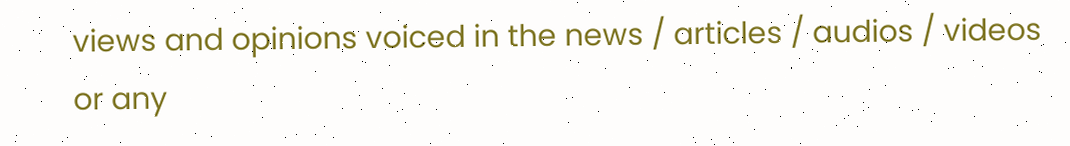views and opinions voiced in the news / articles / audios / videos or any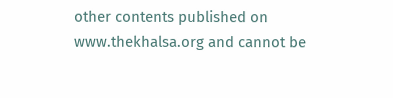other contents published on www.thekhalsa.org and cannot be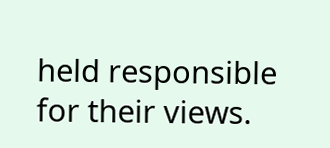held responsible for their views.